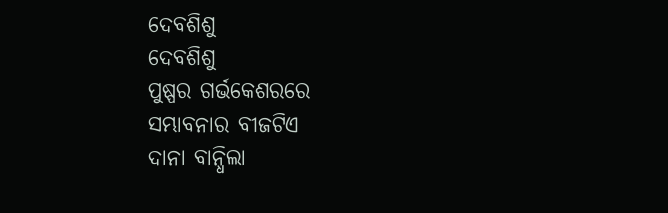ଦେବଶିଶୁ
ଦେବଶିଶୁ
ପୁଷ୍ପର ଗର୍ଭକେଶରରେ
ସମ୍ଭାବନାର ବୀଜଟିଏ
ଦାନା ବାନ୍ଧିଲା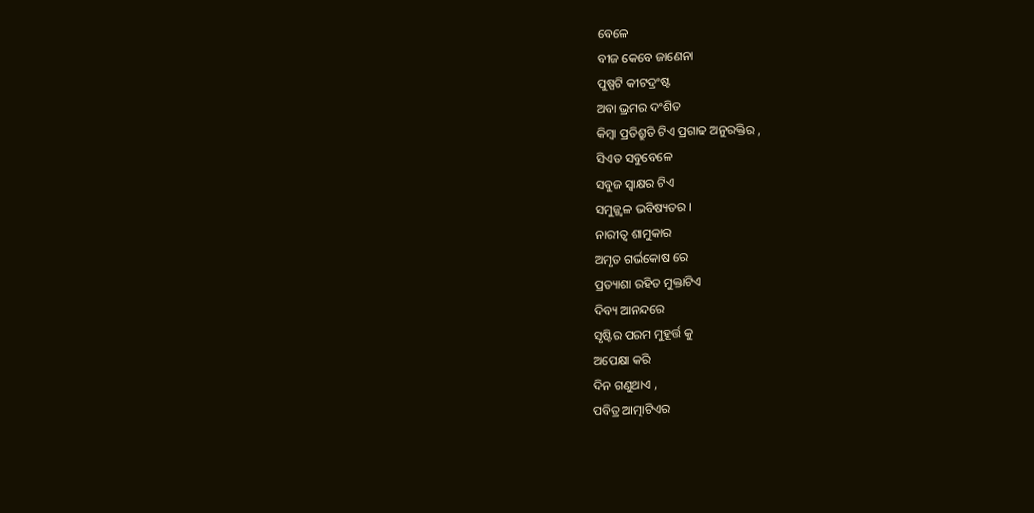ବେଳେ
ବୀଜ କେବେ ଜାଣେନା
ପୁଷ୍ପଟି କୀଟଦ୍ରଂଷ୍ଟ
ଅବା ଭ୍ରମର ଦଂଶିତ
କିମ୍ବା ପ୍ରତିଶ୍ରୁତି ଟିଏ ପ୍ରଗାଢ ଅନୁରକ୍ତିର ,
ସିଏତ ସବୁବେଳେ
ସବୁଜ ସ୍ୱାକ୍ଷର ଟିଏ
ସମୁଜ୍ଜ୍ଵଳ ଭବିଷ୍ୟତର ।
ନାରୀତ୍ବ ଶାମୁକାର
ଅମୃତ ଗର୍ଭକୋଷ ରେ
ପ୍ରତ୍ୟାଶା ରହିତ ମୁକ୍ତାଟିଏ
ଦିବ୍ୟ ଆନନ୍ଦରେ
ସୃଷ୍ଟିର ପରମ ମୁହୂର୍ତ୍ତ କୁ
ଅପେକ୍ଷା କରି
ଦିନ ଗଣୁଥାଏ ,
ପବିତ୍ର ଆତ୍ମାଟିଏର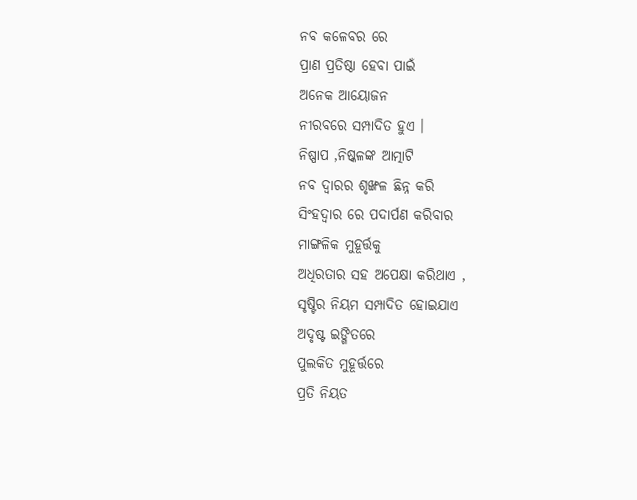ନବ କଳେବର ରେ
ପ୍ରାଣ ପ୍ରତିଷ୍ଠା ହେବା ପାଇଁ
ଅନେକ ଆୟୋଜନ
ନୀରବରେ ସମ୍ପାଦିତ ହୁଏ ।
ନିଷ୍ପାପ ,ନିଷ୍କଳଙ୍କ ଆତ୍ମାଟି
ନବ ଦ୍ୱାରର ଶୃଙ୍ଖଳ ଛିନ୍ନ କରି
ସିଂହଦ୍ୱାର ରେ ପଦାର୍ପଣ କରିବାର
ମାଙ୍ଗଳିକ ମୁହୂର୍ତ୍ତକୁ
ଅଧିରତାର ସହ ଅପେକ୍ଷା କରିଥାଏ ,
ସୃଷ୍ଟିର ନିୟମ ସମ୍ପାଦିତ ହୋଇଯାଏ
ଅଦୃଷ୍ଟ ଇଙ୍ଗିତରେ
ପୁଲକିତ ମୁହୂର୍ତ୍ତରେ
ପ୍ରତି ନିୟତ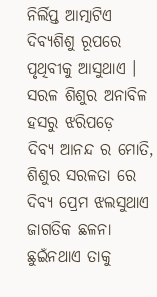ନିର୍ଲିପ୍ତ ଆତ୍ମାଟିଏ
ଦିବ୍ୟଶିଶୁ ରୂପରେ
ପୃଥିବୀକୁ ଆସୁଥାଏ ।
ସରଳ ଶିଶୁର ଅନାବିଳ
ହସରୁ ଝରିପଡ଼େ
ଦିବ୍ୟ ଆନନ୍ଦ ର ମୋତି,
ଶିଶୁର ସରଳତା ରେ
ଦିବ୍ୟ ପ୍ରେମ ଝଲସୁଥାଏ
ଜାଗତିକ ଛଳନା
ଛୁଇଁନଥାଏ ତାକୁ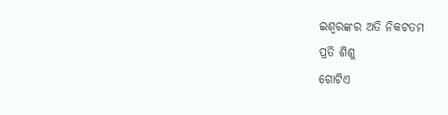ଇଶ୍ୱରଙ୍କର ଅତି ନିକଟତମ
ପ୍ରତି ଶିଶୁ
ଗୋଟିଏ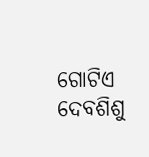ଗୋଟିଏ ଦେବଶିଶୁ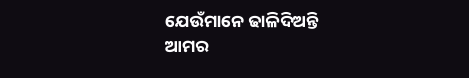ଯେଉଁମାନେ ଢାଳିଦିଅନ୍ତି
ଆମର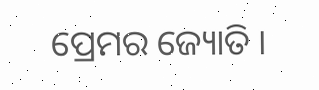ପ୍ରେମର ଜ୍ୟୋତି ।